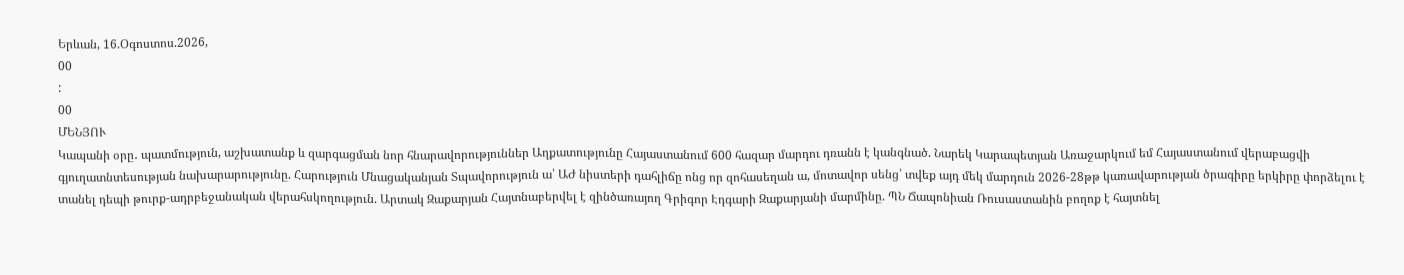Երևան, 16.Օգոստոս.2026,
00
:
00
ՄԵՆՅՈՒ
Կապանի օրը․ պատմություն, աշխատանք և զարգացման նոր հնարավորություններ Աղքատությունը Հայաստանում 600 հազար մարդու դռանն է կանգնած. Նարեկ Կարապետյան Առաջարկում եմ Հայաստանում վերաբացվի գյուղատնտեսության նախարարությունը. Հարություն Մնացականյան Տպավորություն ա՝ ԱԺ նիստերի դահլիճը ոնց որ զոհասեղան ա, մոտավոր սենց՝ տվեք այդ մեկ մարդուն 2026-28թթ կառավարության ծրագիրը երկիրը փորձելու է տանել դեպի թուրք-ադրբեջանական վերահսկողություն. Արտակ Զաքարյան Հայտնաբերվել է զինծառայող Գրիգոր Էդգարի Զաքարյանի մարմինը. ՊՆ Ճապոնիան Ռուսաստանին բողոք է հայտնել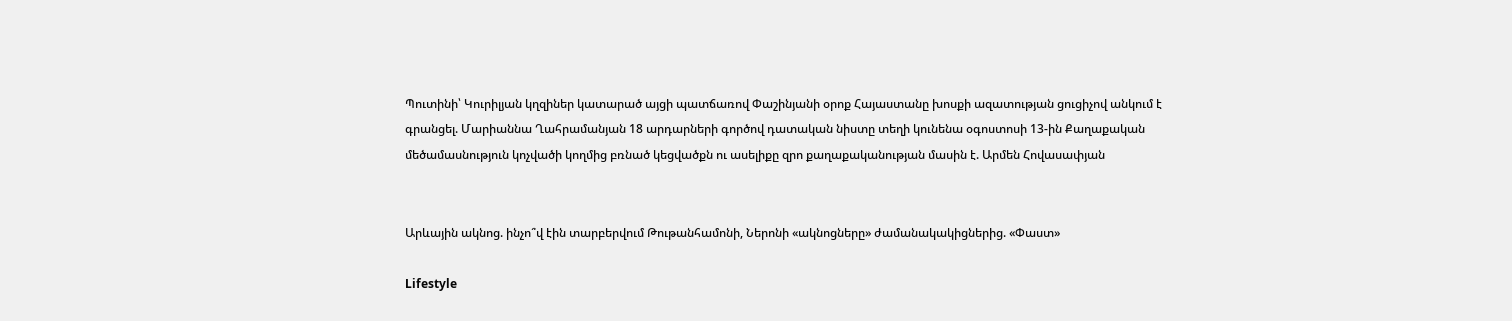Պուտինի՝ Կուրիլյան կղզիներ կատարած այցի պատճառով Փաշինյանի օրոք Հայաստանը խոսքի ազատության ցուցիչով անկում է գրանցել. Մարիաննա Ղահրամանյան 18 արդարների գործով դատական նիստը տեղի կունենա օգոստոսի 13-ին Քաղաքական մեծամասնություն կոչվածի կողմից բռնած կեցվածքն ու ասելիքը զրո քաղաքականության մասին է. Արմեն Հովասափյան


Արևային ակնոց. ինչո՞վ էին տարբերվում Թութանհամոնի, Ներոնի «ակնոցները» ժամանակակիցներից. «Փաստ»

Lifestyle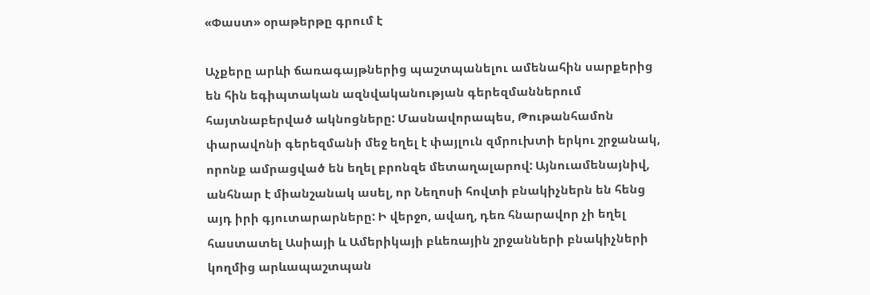«Փաստ» օրաթերթը գրում է

Աչքերը արևի ճառագայթներից պաշտպանելու ամենահին սարքերից են հին եգիպտական ազնվականության գերեզմաններում հայտնաբերված ակնոցները: Մասնավորապես, Թութանհամոն փարավոնի գերեզմանի մեջ եղել է փայլուն զմրուխտի երկու շրջանակ, որոնք ամրացված են եղել բրոնզե մետաղալարով: Այնուամենայնիվ, անհնար է միանշանակ ասել, որ Նեղոսի հովտի բնակիչներն են հենց այդ իրի գյուտարարները: Ի վերջո, ավաղ, դեռ հնարավոր չի եղել հաստատել Ասիայի և Ամերիկայի բևեռային շրջանների բնակիչների կողմից արևապաշտպան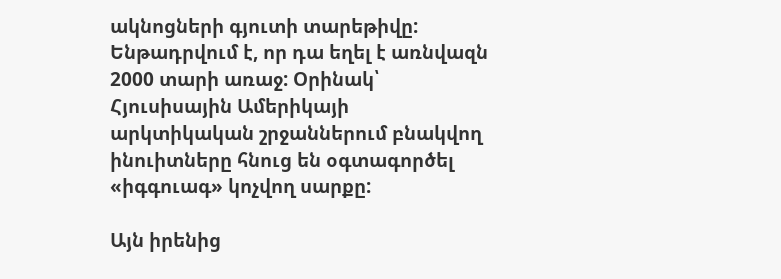ակնոցների գյուտի տարեթիվը: Ենթադրվում է, որ դա եղել է առնվազն 2000 տարի առաջ: Օրինակ՝ Հյուսիսային Ամերիկայի արկտիկական շրջաններում բնակվող ինուիտները հնուց են օգտագործել «իգգուագ» կոչվող սարքը:

Այն իրենից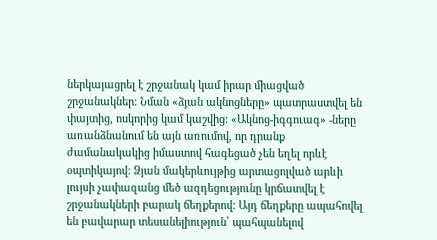ներկայացրել է շրջանակ կամ իրար միացված շրջանակներ: Նման «ձյան ակնոցները» պատրաստվել են փայտից, ոսկորից կամ կաշվից: «Ակնոց-իգգուագ» -ները առանձնանում են այն առումով, որ դրանք ժամանակակից իմաստով հագեցած չեն եղել որևէ օպտիկայով: Ձյան մակերևույթից արտացոլված արևի լույսի չափազանց մեծ ազդեցությունը կրճատվել է շրջանակների բարակ ճեղքերով: Այդ ճեղքերը ապահովել են բավարար տեսանելիություն՝ պահպանելով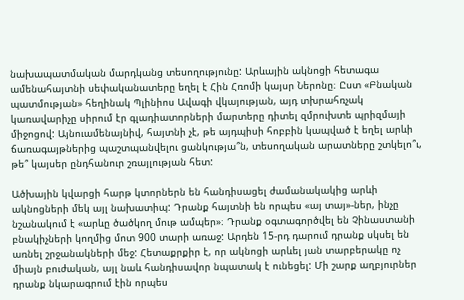նախապատմական մարդկանց տեսողությունը: Արևային ակնոցի հետագա ամենահայտնի սեփականատերը եղել է Հին Հռոմի կայսր Ներոնը։ Ըստ «Բնական պատմության» հեղինակ Պլինիոս Ավագի վկայության, այդ տխրահռչակ կառավարիչը սիրում էր գլադիատորների մարտերը դիտել զմրուխտե պրիզմայի միջոցով: Այնուամենայնիվ, հայտնի չէ, թե այդպիսի հոբբին կապված է եղել արևի ճառագայթներից պաշտպանվելու ցանկությա՞ն, տեսողական արատները շտկելո՞ւ, թե՞ կայսեր ընդհանուր շռայլության հետ:

Ածխային կվարցի հարթ կտորներն են հանդիսացել ժամանակակից արևի ակնոցների մեկ այլ նախատիպ: Դրանք հայտնի են որպես «այ տայ»-ներ, ինչը նշանակում է «արևը ծածկող մութ ամպեր»։ Դրանք օգտագործվել են Չինաստանի բնակիչների կողմից մոտ 900 տարի առաջ: Արդեն 15-րդ դարում դրանք սկսել են առնել շրջանակների մեջ: Հետաքրքիր է, որ ակնոցի արևել յան տարբերակը ոչ միայն բուժական, այլ նաև հանդիսավոր նպատակ է ունեցել: Մի շարք աղբյուրներ դրանք նկարագրում էին որպես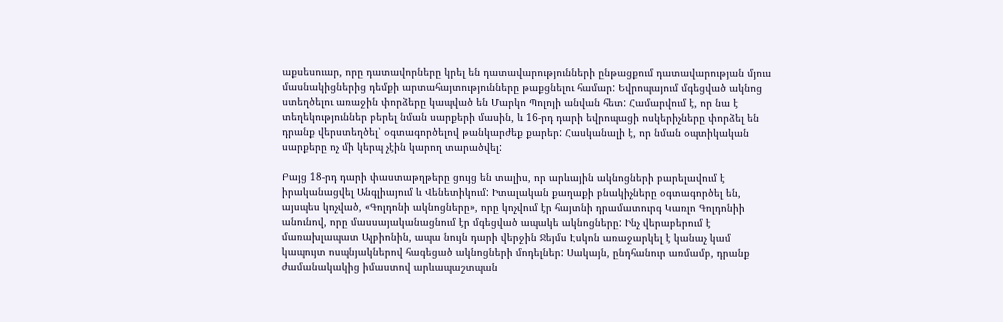աքսեսուար, որը դատավորները կրել են դատավարությունների ընթացքում դատավարության մյուս մասնակիցներից դեմքի արտահայտությունները թաքցնելու համար: Եվրոպայում մգեցված ակնոց ստեղծելու առաջին փորձերը կապված են Մարկո Պոլոյի անվան հետ: Համարվում է, որ նա է տեղեկություններ բերել նման սարքերի մասին, և 16-րդ դարի եվրոպացի ոսկերիչները փորձել են դրանք վերստեղծել՝ օգտագործելով թանկարժեք քարեր: Հասկանալի է, որ նման օպտիկական սարքերը ոչ մի կերպ չէին կարող տարածվել:

Բայց 18-րդ դարի փաստաթղթերը ցույց են տալիս, որ արևային ակնոցների բարելավում է իրականացվել Անգլիայում և Վենետիկում: Իտալական քաղաքի բնակիչները օգտագործել են, այսպես կոչված, «Գոլդոնի ակնոցները», որը կոչվում էր հայտնի դրամատուրգ Կառլո Գոլդոնիի անունով, որը մասսայականացնում էր մգեցված ապակե ակնոցները: Ինչ վերաբերում է մառախլապատ Ալբիոնին, ապա նույն դարի վերջին Ջեյմս Էսկոն առաջարկել է կանաչ կամ կապույտ ոսպնյակներով հագեցած ակնոցների մոդելներ: Սակայն, ընդհանուր առմամբ, դրանք ժամանակակից իմաստով արևապաշտպան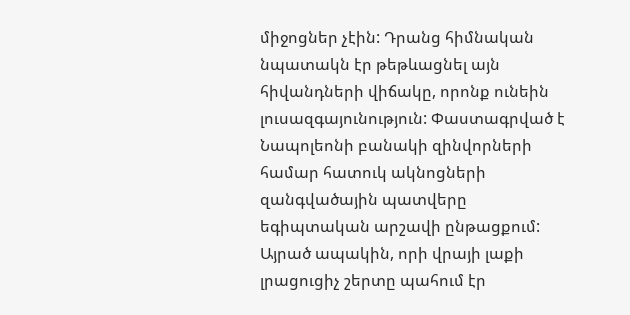միջոցներ չէին: Դրանց հիմնական նպատակն էր թեթևացնել այն հիվանդների վիճակը, որոնք ունեին լուսազգայունություն: Փաստագրված է Նապոլեոնի բանակի զինվորների համար հատուկ ակնոցների զանգվածային պատվերը եգիպտական արշավի ընթացքում: Այրած ապակին, որի վրայի լաքի լրացուցիչ շերտը պահում էր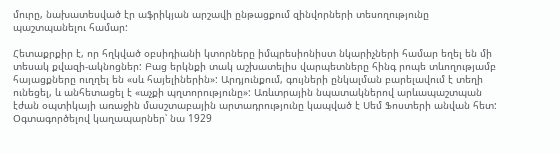մուրը, նախատեսված էր աֆրիկյան արշավի ընթացքում զինվորների տեսողությունը պաշտպանելու համար:

Հետաքրքիր է, որ հղկված օբսիդիանի կտորները իմպրեսիոնիստ նկարիչների համար եղել են մի տեսակ քվազի-ակնոցներ: Բաց երկնքի տակ աշխատելիս վարպետները հինգ րոպե տևողությամբ հայացքները ուղղել են «սև հայելիներին»: Արդյունքում, գույների ընկալման բարելավում է տեղի ունեցել, և անհետացել է «աչքի պղտորությունը»: Առևտրային նպատակներով արևապաշտպան էժան օպտիկայի առաջին մասշտաբային արտադրությունը կապված է Սեմ Ֆոստերի անվան հետ: Օգտագործելով կաղապարներ՝ նա 1929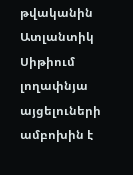թվականին Ատլանտիկ Սիթիում լողափնյա այցելուների ամբոխին է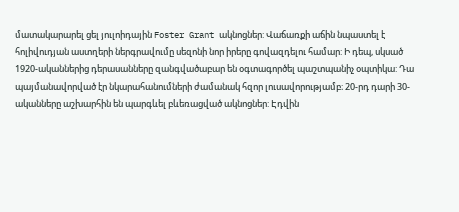մատակարարել ցել յուլոիդային Foster Grant ակնոցներ: Վաճառքի աճին նպաստել է հոլիվուդյան աստղերի ներգրավումը սեզոնի նոր իրերը գովազդելու համար: Ի դեպ, սկսած 1920-ականներից դերասանները զանգվածաբար են օգտագործել պաշտպանիչ օպտիկա: Դա պայմանավորված էր նկարահանումների ժամանակ հզոր լուսավորությամբ։ 20-րդ դարի 30-ականները աշխարհին են պարգևել բևեռացված ակնոցներ: Էդվին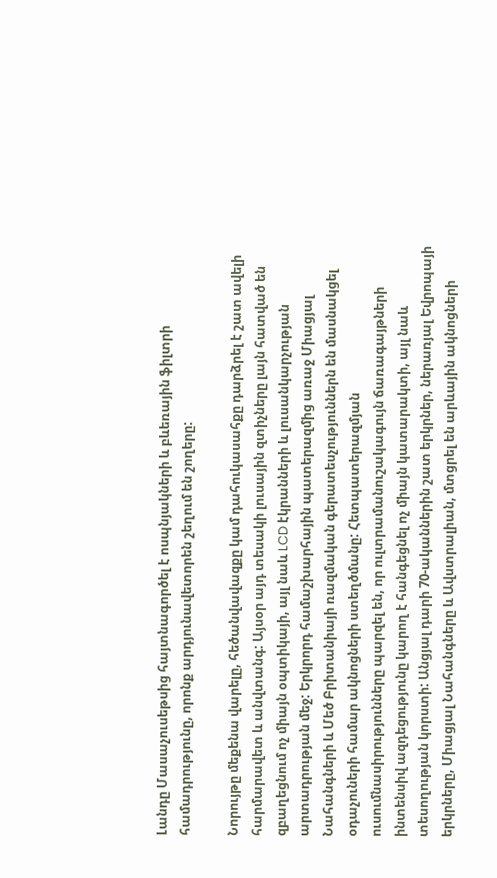Լանդը Մասաչուսեթսից հայտնագործել է ոսպնյակների և բևեռային ֆիլտրի համադրությունը, որոնք արդյունավետորեն շեղում են շողերը:

Նորույթը մեքենա վարելը, հեծանվավազքը կամ դահուկասահքը դարձրել է շատ ավելի հարմարավետ և անվտանգ: Այսօր այդ տեսակի լուսային զտիչները լայն հատված են զբաղեցնում ոչ միայն օպտիկայի, այլ նաև LCD էկրանների և լուսանկարչության արտադրության մեջ: Երկրորդ համաշխարհային պատերազմից առաջ Միացյալ Նահանգների և Մեծ Բրիտանիայի ռազմական գերատեսչություններն են մասնակցել օդաչուների համար ակնոցների ստեղծմանը: Հետպատերազմյան ուսումնասիրությունները պարզել են, որ ուլտրամանուշակագույն ճառագայթների ինտենսիվ ազդեցությունը կարող է հանգեցնել ոչ միայն կատարակտի, այլ նաև տեսողության կորստի: Անցյալ դարի 70-ականներին շատ երկրներ, ներառյալ Եվրոպայի երկրները, Միացյալ Նահանգները և Ավստրալիան, մտցրել են արևային ակնոցների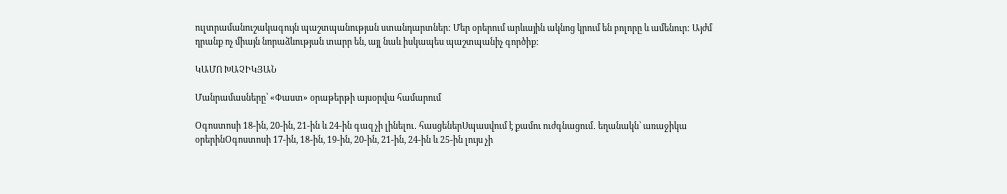ուլտրամանուշակագույն պաշտպանության ստանդարտներ: Մեր օրերում արևային ակնոց կրում են բոլորը և ամենուր: Այժմ դրանք ոչ միայն նորաձևության տարր են, այլ նաև իսկապես պաշտպանիչ գործիք:

ԿԱՄՈ ԽԱՉԻԿՅԱՆ

Մանրամասները՝ «Փաստ» օրաթերթի այսօրվա համարում

Օգոստոսի 18-ին, 20-ին, 21-ին և 24-ին գազ չի լինելու․ հասցեներՍպասվում է քամու ուժգնացում․ եղանակն՝ առաջիկա օրերինՕգոստոսի 17-ին, 18-ին, 19-ին, 20-ին, 21-ին, 24-ին և 25-ին լույս չի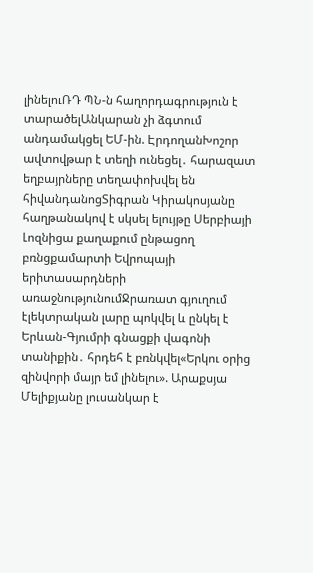լինելուՌԴ ՊՆ-ն հաղորդագրություն է տարածելԱնկարան չի ձգտում անդամակցել ԵՄ-ին. ԷրդողանԽոշոր ավտովթար է տեղի ունեցել․ հարազատ եղբայրները տեղափոխվել են հիվանդանոցՏիգրան Կիրակոսյանը հաղթանակով է սկսել ելույթը Սերբիայի Լոզնիցա քաղաքում ընթացող բռնցքամարտի Եվրոպայի երիտասարդների առաջնությունումՋրառատ գյուղում էլեկտրական լարը պոկվել և ընկել է Երևան-Գյումրի գնացքի վագոնի տանիքին․ հրդեհ է բռնկվել«Երկու օրից զինվորի մայր եմ լինելու». Արաքսյա Մելիքյանը լուսանկար է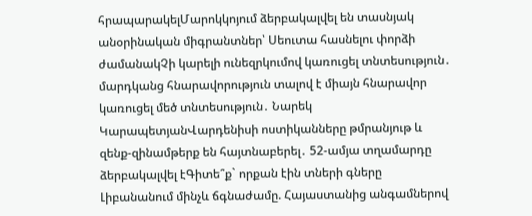հրապարակելՄարոկկոյում ձերբակալվել են տասնյակ անօրինական միգրանտներ՝ Սեուտա հասնելու փորձի ժամանակՉի կարելի ունեզրկումով կառուցել տնտեսություն․ մարդկանց հնարավորություն տալով է միայն հնարավոր կառուցել մեծ տնտեսություն․ Նարեկ ԿարապետյանՎարդենիսի ոստիկանները թմրանյութ և զենք-զինամթերք են հայտնաբերել․ 52-ամյա տղամարդը ձերբակալվել էԳիտե՞ք` որքան էին տների գները Լիբանանում մինչև ճգնաժամը. Հայաստանից անգամներով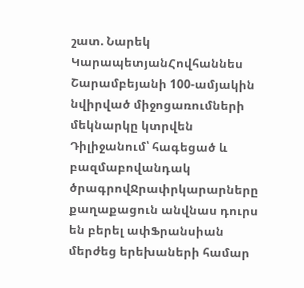շատ. Նարեկ ԿարապետյանՀովհաննես Շարամբեյանի 100-ամյակին նվիրված միջոցառումների մեկնարկը կտրվեն Դիլիջանում՝ հագեցած և բազմաբովանդակ ծրագրովՋրափրկարարները քաղաքացուն անվնաս դուրս են բերել ափՖրանսիան մերժեց երեխաների համար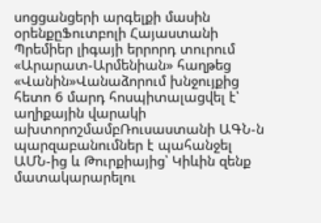սոցցանցերի արգելքի մասին օրենքըՖուտբոլի Հայաստանի Պրեմիեր լիգայի երրորդ տուրում «Արարատ-Արմենիան» հաղթեց «Վանին»Վանաձորում խնջույքից հետո 6 մարդ հոսպիտալացվել է՝ աղիքային վարակի ախտորոշմամբՌուսաստանի ԱԳՆ-ն պարզաբանումներ է պահանջել ԱՄՆ-ից և Թուրքիայից՝ Կիևին զենք մատակարարելու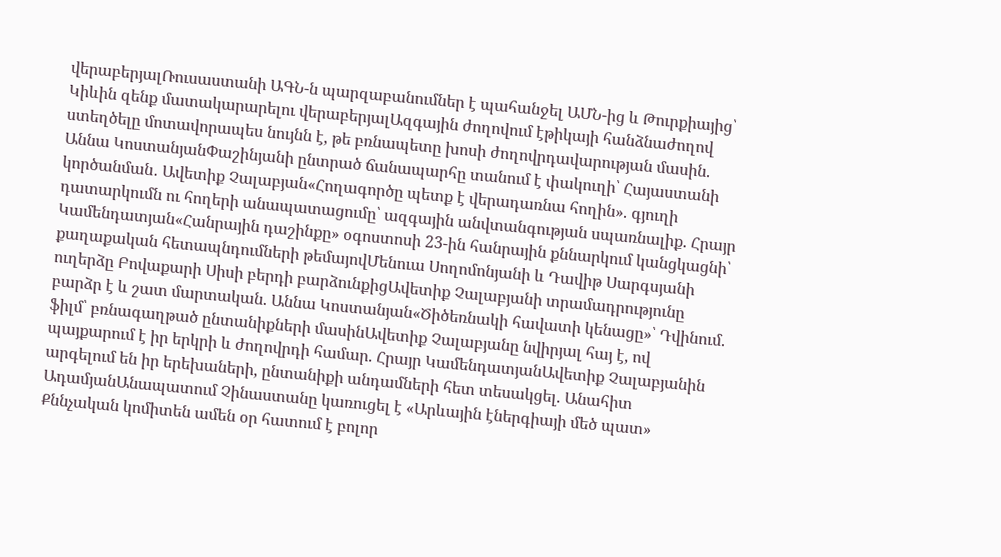վերաբերյալՌուսաստանի ԱԳՆ-ն պարզաբանումներ է պահանջել ԱՄՆ-ից և Թուրքիայից՝ Կիևին զենք մատակարարելու վերաբերյալԱզգային ժողովում էթիկայի հանձնաժողով ստեղծելը մոտավորապես նույնն է, թե բռնապետը խոսի ժողովրդավարության մասին. Աննա ԿոստանյանՓաշինյանի ընտրած ճանապարհը տանում է փակուղի՝ Հայաստանի կործանման․ Ավետիք Չալաբյան«Հողագործը պետք է վերադառնա հողին». գյուղի դատարկումն ու հողերի անապատացումը՝ ազգային անվտանգության սպառնալիք. Հրայր Կամենդատյան«Հանրային դաշինքը» օգոստոսի 23-ին հանրային քննարկում կանցկացնի՝ քաղաքական հետապնդումների թեմայովՄենուա Սողոմոնյանի և Դավիթ Սարգսյանի ուղերձը Բովաքարի Սիսի բերդի բարձունքիցԱվետիք Չալաբյանի տրամադրությունը բարձր է և շատ մարտական. Աննա Կոստանյան«Ծիծեռնակի հավատի կենացը»՝ Դվինում. ֆիլմ՝ բռնագաղթած ընտանիքների մասինԱվետիք Չալաբյանը նվիրյալ հայ է, ով պայքարում է իր երկրի և ժողովրդի համար. Հրայր ԿամենդատյանԱվետիք Չալաբյանին արգելում են իր երեխաների, ընտանիքի անդամների հետ տեսակցել. Անահիտ ԱդամյանԱնապատում Չինաստանը կառուցել է «Արևային էներգիայի մեծ պատ» Քննչական կոմիտեն ամեն օր հատում է բոլոր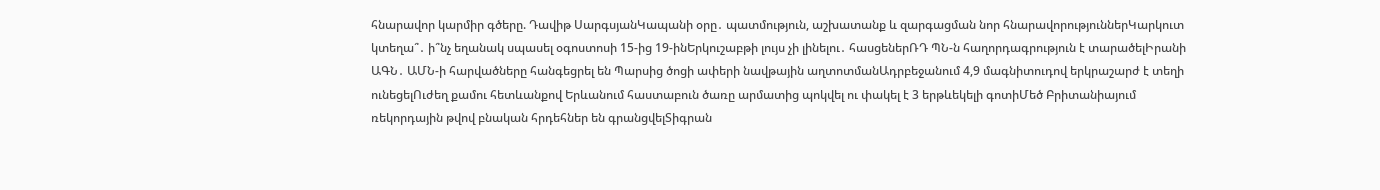հնարավոր կարմիր գծերը. Դավիթ ՍարգսյանԿապանի օրը․ պատմություն, աշխատանք և զարգացման նոր հնարավորություններԿարկուտ կտեղա՞․ ի՞նչ եղանակ սպասել օգոստոսի 15-ից 19-ինԵրկուշաբթի լույս չի լինելու․ հասցեներՌԴ ՊՆ-ն հաղորդագրություն է տարածելԻրանի ԱԳՆ․ ԱՄՆ-ի հարվածները հանգեցրել են Պարսից ծոցի ափերի նավթային աղտոտմանԱդրբեջանում 4,9 մագնիտուդով երկրաշարժ է տեղի ունեցելՈւժեղ քամու հետևանքով Երևանում հաստաբուն ծառը արմատից պոկվել ու փակել է 3 երթևեկելի գոտիՄեծ Բրիտանիայում ռեկորդային թվով բնական հրդեհներ են գրանցվելՏիգրան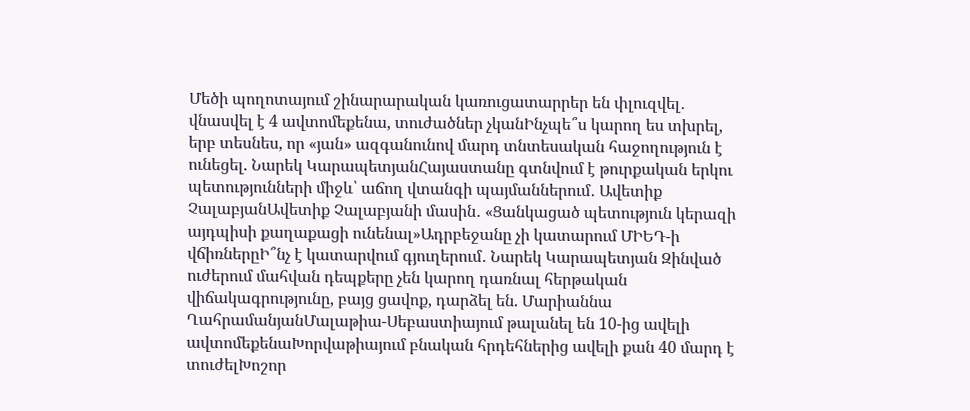Մեծի պողոտայում շինարարական կառուցատարրեր են փլուզվել․ վնասվել է 4 ավտոմեքենա, տուժածներ չկանԻնչպե՞ս կարող ես տխրել, երբ տեսնես, որ «յան» ազգանունով մարդ տնտեսական հաջողություն է ունեցել. Նարեկ ԿարապետյանՀայաստանը գտնվում է թուրքական երկու պետությունների միջև՝ աճող վտանգի պայմաններում․ Ավետիք ՉալաբյանԱվետիք Չալաբյանի մասին․ «Ցանկացած պետություն կերազի այդպիսի քաղաքացի ունենալ»Ադրբեջանը չի կատարում ՄԻԵԴ-ի վճիռներըԻ՞նչ է կատարվում գյուղերում․ Նարեկ Կարապետյան Զինված ուժերում մահվան դեպքերը չեն կարող դառնալ հերթական վիճակագրությունը, բայց ցավոք, դարձել են. Մարիաննա ՂահրամանյանՄալաթիա-Սեբաստիայում թալանել են 10-ից ավելի ավտոմեքենաԽորվաթիայում բնական հրդեհներից ավելի քան 40 մարդ է տուժելԽոշոր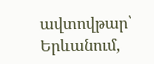ավտովթար՝ Երևանում,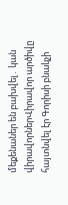մեքենաներ են բախվել․ կան վիրավորներՎիրավոր արծիվը հայտնվել էր Գորիսի բնակչի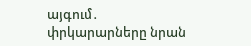այգում․ փրկարարները նրան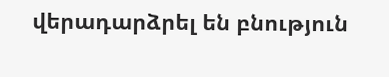վերադարձրել են բնություն